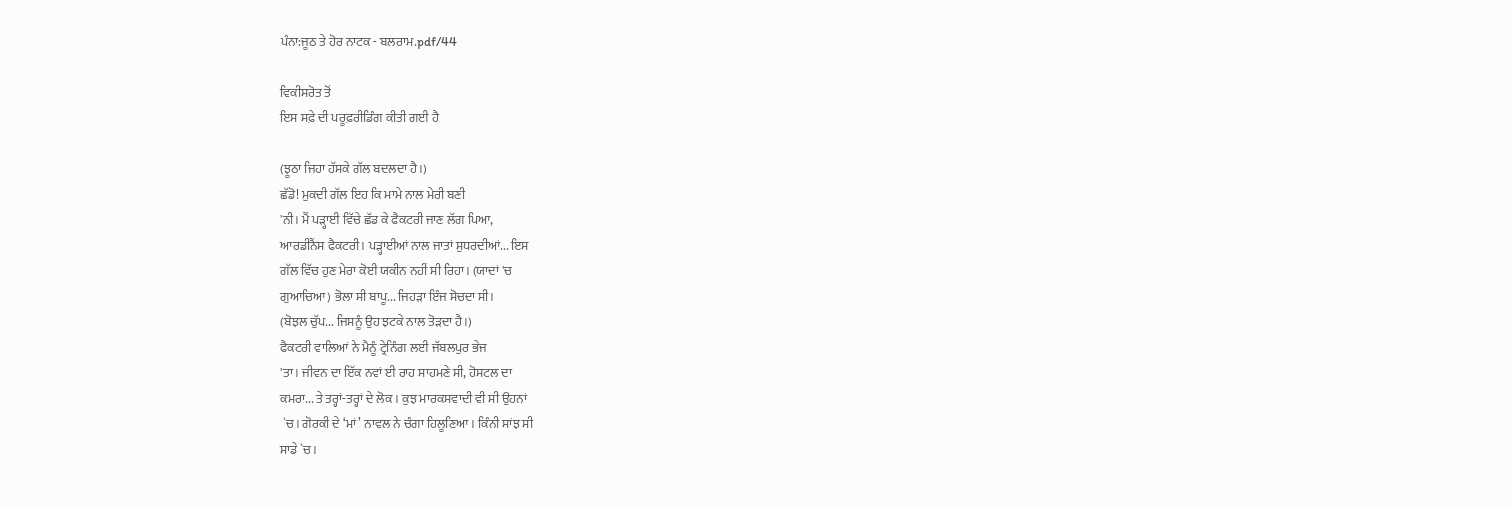ਪੰਨਾ:ਜੂਠ ਤੇ ਹੋਰ ਨਾਟਕ - ਬਲਰਾਮ.pdf/44

ਵਿਕੀਸਰੋਤ ਤੋਂ
ਇਸ ਸਫ਼ੇ ਦੀ ਪਰੂਫ਼ਰੀਡਿੰਗ ਕੀਤੀ ਗਈ ਹੈ

(ਝੂਠਾ ਜਿਹਾ ਹੱਸਕੇ ਗੱਲ ਬਦਲਦਾ ਹੈ।)
ਛੱਡੋ! ਮੁਕਦੀ ਗੱਲ ਇਹ ਕਿ ਮਾਮੇ ਨਾਲ ਮੇਰੀ ਬਣੀ
'ਨੀ। ਮੈਂ ਪੜ੍ਹਾਈ ਵਿੱਚੇ ਛੱਡ ਕੇ ਫੈਕਟਰੀ ਜਾਣ ਲੱਗ ਪਿਆ,
ਆਰਡੀਨੈਂਸ ਫੈਕਟਰੀ। ਪੜ੍ਹਾਈਆਂ ਨਾਲ ਜਾਤਾਂ ਸੁਧਰਦੀਆਂ... ਇਸ
ਗੱਲ ਵਿੱਚ ਹੁਣ ਮੇਰਾ ਕੋਈ ਯਕੀਨ ਨਹੀਂ ਸੀ ਰਿਹਾ। (ਯਾਦਾਂ 'ਚ
ਗੁਆਚਿਆ) ਭੋਲਾ ਸੀ ਬਾਪੂ... ਜਿਹੜਾ ਇੰਜ ਸੋਚਦਾ ਸੀ।
(ਬੋਝਲ ਚੁੱਪ... ਜਿਸਨੂੰ ਉਹ ਝਟਕੇ ਨਾਲ ਤੋੜਦਾ ਹੈ।)
ਫੈਕਟਰੀ ਵਾਲਿਆਂ ਨੇ ਮੈਨੂੰ ਟ੍ਰੇਨਿੰਗ ਲਈ ਜੱਬਲਪੁਰ ਭੇਜ
'ਤਾ। ਜੀਵਨ ਦਾ ਇੱਕ ਨਵਾਂ ਈ ਰਾਹ ਸਾਹਮਣੇ ਸੀ, ਹੋਸਟਲ ਦਾ
ਕਮਰਾ... ਤੇ ਤਰ੍ਹਾਂ-ਤਰ੍ਹਾਂ ਦੇ ਲੋਕ। ਕੁਝ ਮਾਰਕਸਵਾਦੀ ਵੀ ਸੀ ਉਹਨਾਂ
 `ਚ। ਗੋਰਕੀ ਦੇ ‘ਮਾਂ’ ਨਾਵਲ ਨੇ ਚੰਗਾ ਹਿਲੂਣਿਆ। ਕਿੰਨੀ ਸਾਂਝ ਸੀ
ਸਾਡੇ `ਚ।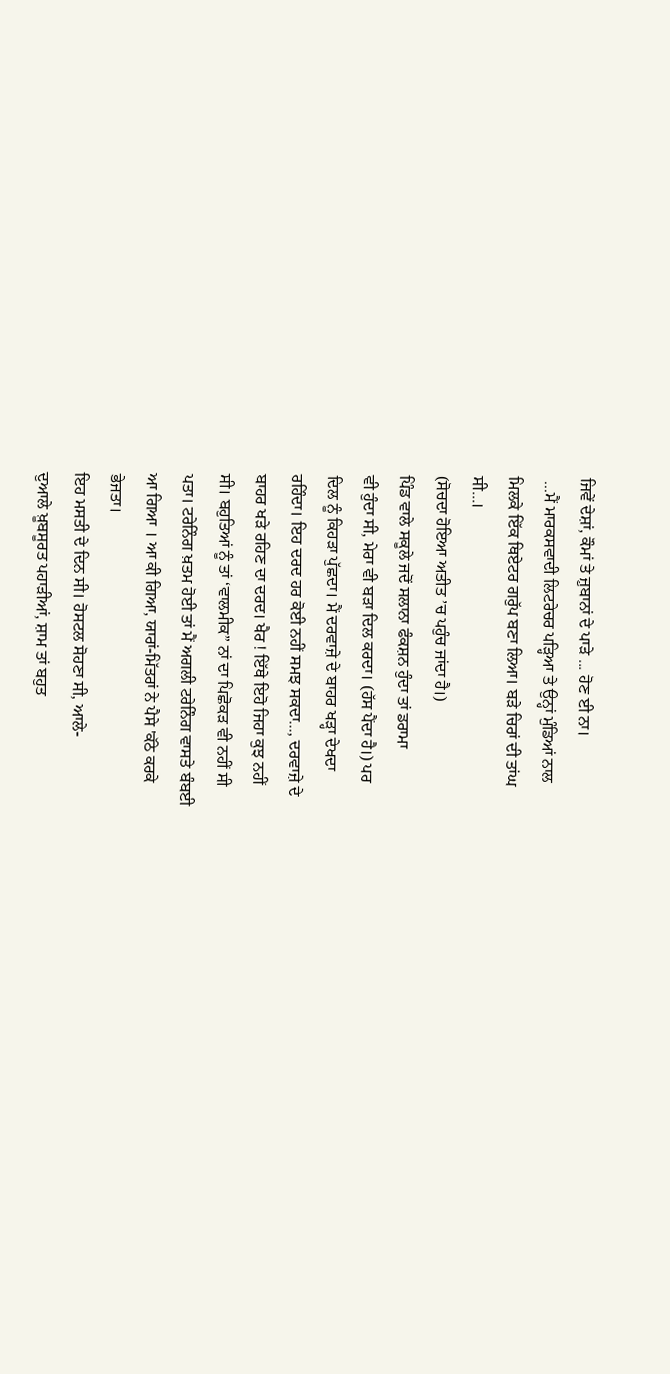ਜਿਵੇਂ ਦੇਸ਼ਾਂ, ਕੌਮਾਂ ਤੇ ਜ਼ੁਬਾਨਾਂ ਦੇ ਪਾੜੇ ... ਹੋਣ ਈ ਨਾ।
 ...ਮੈਂ ਮਾਰਕਸਵਾਦੀ ਲਿਟਰੇਚਰ ਪੜ੍ਹਿਆ ਤੇ ਉਨ੍ਹਾਂ ਮੁੰਡਿਆਂ ਨਾਲ
ਮਿਲਕੇ ਇੱਕ ਥਿਏਟਰ ਗਰੁੱਪ ਬਣਾ ਲਿਆ। ਬੜੇ ਚਿਰਾਂ ਦੀ ਤਾਂਘ
ਸੀ...।
(ਸੋਚਦਾ ਹੋਇਆ ਅਤੀਤ ’ਚ ਪਹੁੰਚ ਜਾਂਦਾ ਹੈ।)
ਪਿੰਡ ਵਾਲੇ ਸਕੂਲੇ ਜਦੋਂ ਸਲਾਨਾ ਫੰਕਸ਼ਨ ਹੁੰਦਾ ਤਾਂ ਡਰਾਮਾ
ਵੀ ਹੁੰਦਾ ਸੀ, ਮੇਰਾ ਵੀ ਬੜਾ ਦਿਲ ਕਰਦਾ। (ਹੱਸ ਪੈਂਦਾ ਹੈ।) ਪਰ
ਦਿਲ ਨੂੰ ਕਿਹੜਾ ਪੁੱਛਦਾ। ਮੈਂ ਦਰਵਾਜ਼ੇ ਦੇ ਬਾਹਰ ਖੜ੍ਹਾ ਦੇਖਦਾ
ਰਹਿੰਦਾ। ਇਹ ਦਰਦ ਹਰ ਕੋਈ ਨਹੀਂ ਸਮਝ ਸਕਦਾ..., ਦਰਵਾਜ਼ੇ ਦੇ
ਬਾਹਰ ਖੜੇ ਰਹਿਣ ਦਾ ਦਰਦ। ਖੈਰ ! ਇੱਥੇ ਇਹੋ ਜਿਹਾ ਕੁਝ ਨਹੀਂ
ਸੀ। ਬਹੁਤਿਆਂ ਨੂੰ ਤਾਂ ‘ਵਾਲਮੀਕ” ਨਾਂ ਦਾ ਪਿਛੋਕੜ ਵੀ ਨਹੀਂ ਸੀ
ਪਤਾ। ਟਰੇਨਿੰਗ ਖ਼ਤਮ ਹੋਈ ਤਾਂ ਮੈਂ ਅਗਲੀ ਟਰੇਨਿੰਗ ਵਾਸਤੇ ਬੰਬਈ
ਆ ਗਿਆ । ਆ ਕੀ ਗਿਆ, ਯਾਰਾਂ-ਮਿੱਤਰਾਂ ਨੇ ਪੈਸੇ 'ਕੱਠੇ ਕਰਕੇ
ਭੇਜਤਾ।
ਇਹ ਮਸਤੀ ਦੇ ਦਿਨ ਸੀ। ਹੋਸਟਲ ਸੋਹਣਾ ਸੀ, ਆਲੇ-
ਦੁਆਲੇ ਖ਼ੂਬਸੂਰਤ ਪਹਾੜੀਆਂ, ਸ਼ਾਮ ਤਾਂ ਬਹੁਤ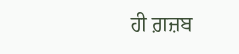ਹੀ ਗ਼ਜ਼ਬ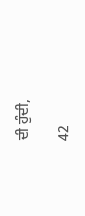ਦੀ ਹੁੰਦੀ,

42